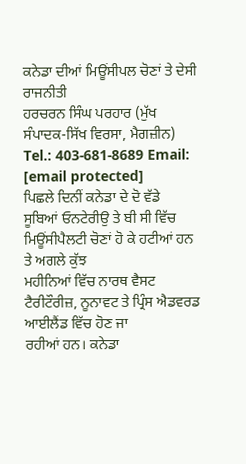ਕਨੇਡਾ ਦੀਆਂ ਮਿਊਂਸੀਪਲ ਚੋਣਾਂ ਤੇ ਦੇਸੀ ਰਾਜਨੀਤੀ
ਹਰਚਰਨ ਸਿੰਘ ਪਰਹਾਰ (ਮੁੱਖ ਸੰਪਾਦਕ-ਸਿੱਖ ਵਿਰਸਾ, ਮੈਗਜ਼ੀਨ)
Tel.: 403-681-8689 Email:
[email protected]
ਪਿਛਲੇ ਦਿਨੀਂ ਕਨੇਡਾ ਦੇ ਦੋ ਵੱਡੇ
ਸੂਬਿਆਂ ਓਨਟੇਰੀਉ ਤੇ ਬੀ ਸੀ ਵਿੱਚ ਮਿਊਂਸੀਪੈਲਟੀ ਚੋਣਾਂ ਹੋ ਕੇ ਹਟੀਆਂ ਹਨ ਤੇ ਅਗਲੇ ਕੁੱਝ
ਮਹੀਨਿਆਂ ਵਿੱਚ ਨਾਰਥ ਵੈਸਟ ਟੈਰੀਟੌਰੀਜ਼, ਨੂਨਾਵਟ ਤੇ ਪ੍ਰਿੰਸ ਐਡਵਰਡ ਆਈਲੈਂਡ ਵਿੱਚ ਹੋਣ ਜਾ
ਰਹੀਆਂ ਹਨ। ਕਨੇਡਾ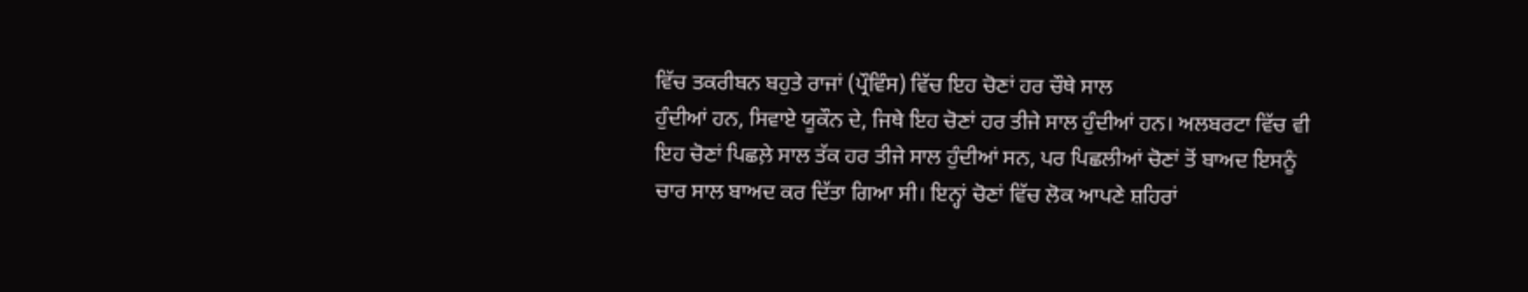ਵਿੱਚ ਤਕਰੀਬਨ ਬਹੁਤੇ ਰਾਜਾਂ (ਪ੍ਰੌਵਿੰਸ) ਵਿੱਚ ਇਹ ਚੋਣਾਂ ਹਰ ਚੌਥੇ ਸਾਲ
ਹੁੰਦੀਆਂ ਹਨ, ਸਿਵਾਏ ਯੂਕੌਨ ਦੇ, ਜਿਥੇ ਇਹ ਚੋਣਾਂ ਹਰ ਤੀਜੇ ਸਾਲ ਹੁੰਦੀਆਂ ਹਨ। ਅਲਬਰਟਾ ਵਿੱਚ ਵੀ
ਇਹ ਚੋਣਾਂ ਪਿਛਲ਼ੇ ਸਾਲ ਤੱਕ ਹਰ ਤੀਜੇ ਸਾਲ ਹੁੰਦੀਆਂ ਸਨ, ਪਰ ਪਿਛਲੀਆਂ ਚੋਣਾਂ ਤੋਂ ਬਾਅਦ ਇਸਨੂੰ
ਚਾਰ ਸਾਲ ਬਾਅਦ ਕਰ ਦਿੱਤਾ ਗਿਆ ਸੀ। ਇਨ੍ਹਾਂ ਚੋਣਾਂ ਵਿੱਚ ਲੋਕ ਆਪਣੇ ਸ਼ਹਿਰਾਂ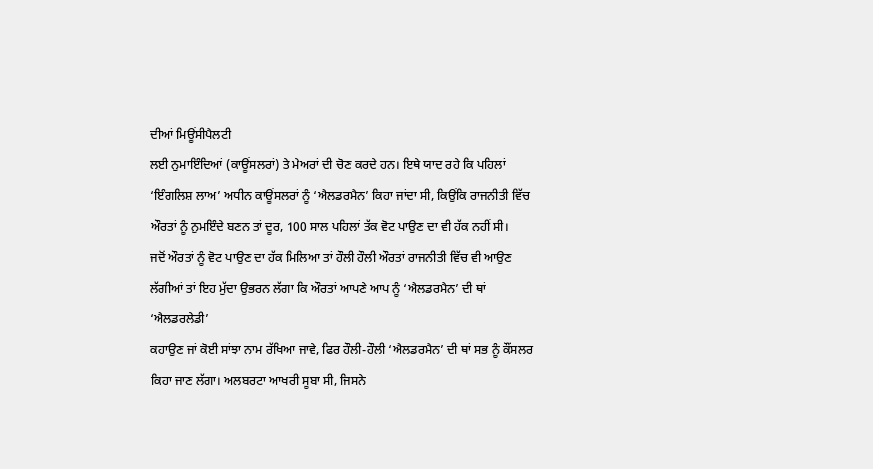ਦੀਆਂ ਮਿਊਂਸੀਪੈਲਟੀ
ਲਈ ਨੁਮਾਇੰਦਿਆਂ (ਕਾਊਂਸਲਰਾਂ) ਤੇ ਮੇਅਰਾਂ ਦੀ ਚੋਣ ਕਰਦੇ ਹਨ। ਇਥੇ ਯਾਦ ਰਹੇ ਕਿ ਪਹਿਲਾਂ
‘ਇੰਗਲਿਸ਼ ਲਾਅ’ ਅਧੀਨ ਕਾਊਂਸਲਰਾਂ ਨੂੰ ‘ਐਲਡਰਮੈਨ’ ਕਿਹਾ ਜਾਂਦਾ ਸੀ, ਕਿਉਂਕਿ ਰਾਜਨੀਤੀ ਵਿੱਚ
ਔਰਤਾਂ ਨੂੰ ਨੁਮਇੰਦੇ ਬਣਨ ਤਾਂ ਦੂਰ, 100 ਸਾਲ ਪਹਿਲਾਂ ਤੱਕ ਵੋਟ ਪਾਉਣ ਦਾ ਵੀ ਹੱਕ ਨਹੀਂ ਸੀ।
ਜਦੋਂ ਔਰਤਾਂ ਨੂੰ ਵੋਟ ਪਾਉਣ ਦਾ ਹੱਕ ਮਿਲਿਆ ਤਾਂ ਹੌਲੀ ਹੌਲੀ ਔਰਤਾਂ ਰਾਜਨੀਤੀ ਵਿੱਚ ਵੀ ਆਉਣ
ਲੱਗੀਆਂ ਤਾਂ ਇਹ ਮੁੱਦਾ ਉਭਰਨ ਲੱਗਾ ਕਿ ਔਰਤਾਂ ਆਪਣੇ ਆਪ ਨੂੰ ‘ਐਲਡਰਮੈਨ’ ਦੀ ਥਾਂ ‘ਐਲਡਰਲੇਡੀ’
ਕਹਾਉਣ ਜਾਂ ਕੋਈ ਸਾਂਝਾ ਨਾਮ ਰੱਖਿਆ ਜਾਵੇ, ਫਿਰ ਹੌਲੀ-ਹੌਲੀ ‘ਐਲਡਰਮੈਨ’ ਦੀ ਥਾਂ ਸਭ ਨੂੰ ਕੌਂਸਲਰ
ਕਿਹਾ ਜਾਣ ਲੱਗਾ। ਅਲਬਰਟਾ ਆਖਰੀ ਸੂਬਾ ਸੀ, ਜਿਸਨੇ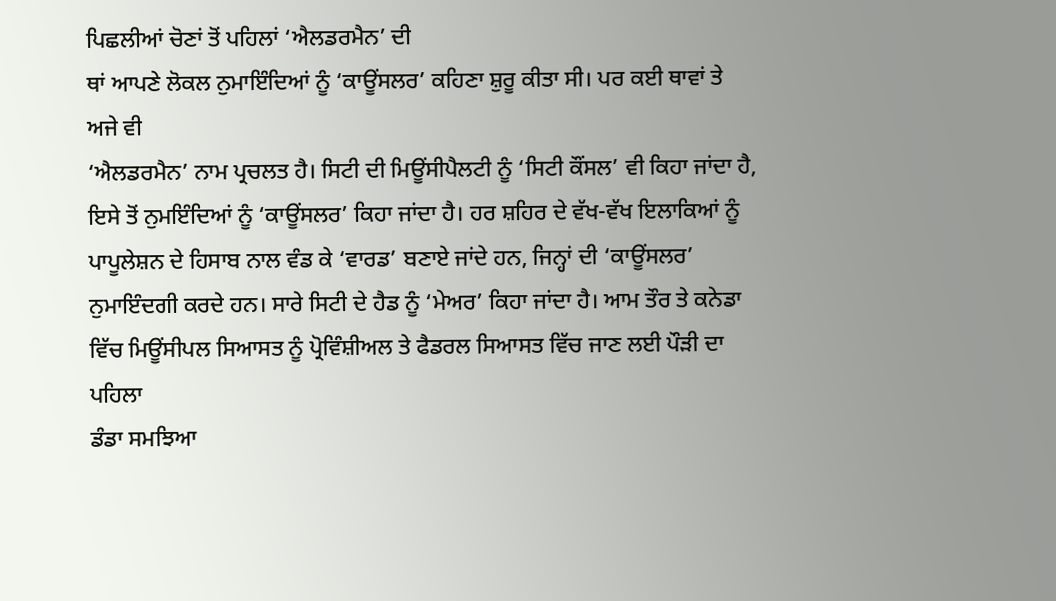ਪਿਛਲੀਆਂ ਚੋਣਾਂ ਤੋਂ ਪਹਿਲਾਂ ‘ਐਲਡਰਮੈਨ’ ਦੀ
ਥਾਂ ਆਪਣੇ ਲੋਕਲ ਨੁਮਾਇੰਦਿਆਂ ਨੂੰ ‘ਕਾਊਂਸਲਰ’ ਕਹਿਣਾ ਸ਼ੁਰੂ ਕੀਤਾ ਸੀ। ਪਰ ਕਈ ਥਾਵਾਂ ਤੇ ਅਜੇ ਵੀ
‘ਐਲਡਰਮੈਨ’ ਨਾਮ ਪ੍ਰਚਲਤ ਹੈ। ਸਿਟੀ ਦੀ ਮਿਊਂਸੀਪੈਲਟੀ ਨੂੰ ‘ਸਿਟੀ ਕੌਂਸਲ’ ਵੀ ਕਿਹਾ ਜਾਂਦਾ ਹੈ,
ਇਸੇ ਤੋਂ ਨੁਮਇੰਦਿਆਂ ਨੂੰ ‘ਕਾਊਂਸਲਰ’ ਕਿਹਾ ਜਾਂਦਾ ਹੈ। ਹਰ ਸ਼ਹਿਰ ਦੇ ਵੱਖ-ਵੱਖ ਇਲਾਕਿਆਂ ਨੂੰ
ਪਾਪੂਲੇਸ਼ਨ ਦੇ ਹਿਸਾਬ ਨਾਲ ਵੰਡ ਕੇ ‘ਵਾਰਡ’ ਬਣਾਏ ਜਾਂਦੇ ਹਨ, ਜਿਨ੍ਹਾਂ ਦੀ ‘ਕਾਊਂਸਲਰ’
ਨੁਮਾਇੰਦਗੀ ਕਰਦੇ ਹਨ। ਸਾਰੇ ਸਿਟੀ ਦੇ ਹੈਡ ਨੂੰ ‘ਮੇਅਰ’ ਕਿਹਾ ਜਾਂਦਾ ਹੈ। ਆਮ ਤੌਰ ਤੇ ਕਨੇਡਾ
ਵਿੱਚ ਮਿਊਂਸੀਪਲ ਸਿਆਸਤ ਨੂੰ ਪ੍ਰੋਵਿੰਸ਼ੀਅਲ ਤੇ ਫੈਡਰਲ ਸਿਆਸਤ ਵਿੱਚ ਜਾਣ ਲਈ ਪੌੜੀ ਦਾ ਪਹਿਲਾ
ਡੰਡਾ ਸਮਝਿਆ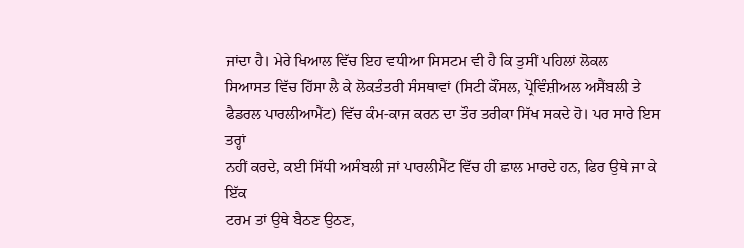ਜਾਂਦਾ ਹੈ। ਮੇਰੇ ਖਿਆਲ ਵਿੱਚ ਇਹ ਵਧੀਆ ਸਿਸਟਮ ਵੀ ਹੈ ਕਿ ਤੁਸੀਂ ਪਹਿਲਾਂ ਲੋਕਲ
ਸਿਆਸਤ ਵਿੱਚ ਹਿੱਸਾ ਲੈ ਕੇ ਲੋਕਤੰਤਰੀ ਸੰਸਥਾਵਾਂ (ਸਿਟੀ ਕੌਂਸਲ, ਪ੍ਰੋਵਿੰਸ਼ੀਅਲ ਅਸੈਂਬਲੀ ਤੇ
ਫੈਡਰਲ ਪਾਰਲੀਆਮੈਂਟ) ਵਿੱਚ ਕੰਮ-ਕਾਜ ਕਰਨ ਦਾ ਤੌਰ ਤਰੀਕਾ ਸਿੱਖ ਸਕਦੇ ਹੋ। ਪਰ ਸਾਰੇ ਇਸ ਤਰ੍ਹਾਂ
ਨਹੀਂ ਕਰਦੇ, ਕਈ ਸਿੱਧੀ ਅਸੰਬਲੀ ਜਾਂ ਪਾਰਲੀਮੈਂਟ ਵਿੱਚ ਹੀ ਛਾਲ ਮਾਰਦੇ ਹਨ, ਫਿਰ ਉਥੇ ਜਾ ਕੇ ਇੱਕ
ਟਰਮ ਤਾਂ ਉਥੇ ਬੈਠਣ ਉਠਣ,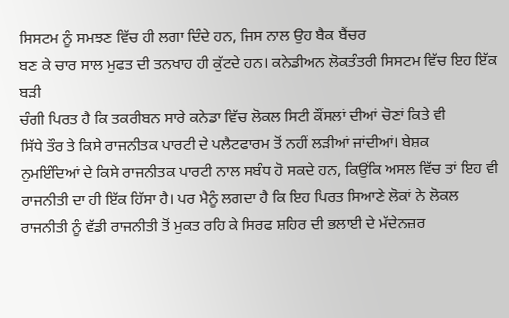ਸਿਸਟਮ ਨੂੰ ਸਮਝਣ ਵਿੱਚ ਹੀ ਲਗਾ ਦਿੰਦੇ ਹਨ, ਜਿਸ ਨਾਲ ਉਹ ਬੈਕ ਬੈਂਚਰ
ਬਣ ਕੇ ਚਾਰ ਸਾਲ ਮੁਫਤ ਦੀ ਤਨਖਾਹ ਹੀ ਕੁੱਟਦੇ ਹਨ। ਕਨੇਡੀਅਨ ਲੋਕਤੰਤਰੀ ਸਿਸਟਮ ਵਿੱਚ ਇਹ ਇੱਕ ਬੜੀ
ਚੰਗੀ ਪਿਰਤ ਹੈ ਕਿ ਤਕਰੀਬਨ ਸਾਰੇ ਕਨੇਡਾ ਵਿੱਚ ਲੋਕਲ ਸਿਟੀ ਕੌਂਸਲਾਂ ਦੀਆਂ ਚੋਣਾਂ ਕਿਤੇ ਵੀ
ਸਿੱਧੇ ਤੌਰ ਤੇ ਕਿਸੇ ਰਾਜਨੀਤਕ ਪਾਰਟੀ ਦੇ ਪਲੈਟਫਾਰਮ ਤੋਂ ਨਹੀਂ ਲੜੀਆਂ ਜਾਂਦੀਆਂ। ਬੇਸ਼ਕ
ਨੁਮਇੰਦਿਆਂ ਦੇ ਕਿਸੇ ਰਾਜਨੀਤਕ ਪਾਰਟੀ ਨਾਲ ਸਬੰਧ ਹੋ ਸਕਦੇ ਹਨ, ਕਿਉਂਕਿ ਅਸਲ ਵਿੱਚ ਤਾਂ ਇਹ ਵੀ
ਰਾਜਨੀਤੀ ਦਾ ਹੀ ਇੱਕ ਹਿੱਸਾ ਹੈ। ਪਰ ਮੈਨੂੰ ਲਗਦਾ ਹੈ ਕਿ ਇਹ ਪਿਰਤ ਸਿਆਣੇ ਲੋਕਾਂ ਨੇ ਲੋਕਲ
ਰਾਜਨੀਤੀ ਨੂੰ ਵੱਡੀ ਰਾਜਨੀਤੀ ਤੋਂ ਮੁਕਤ ਰਹਿ ਕੇ ਸਿਰਫ ਸ਼ਹਿਰ ਦੀ ਭਲਾਈ ਦੇ ਮੱਦੇਨਜ਼ਰ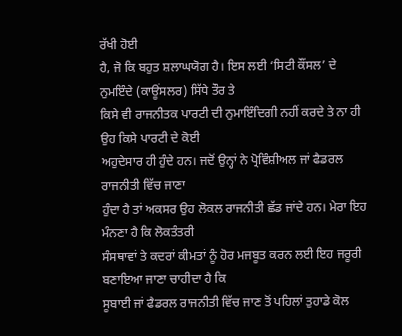ਰੱਖੀ ਹੋਈ
ਹੈ, ਜੋ ਕਿ ਬਹੁਤ ਸ਼ਲਾਘਯੋਗ ਹੈ। ਇਸ ਲਈ ‘ਸਿਟੀ ਕੌਂਸਲ’ ਦੇ ਨੁਮਇੰਦੇ (ਕਾਊਂਸਲਰ) ਸਿੱਧੇ ਤੌਰ ਤੇ
ਕਿਸੇ ਵੀ ਰਾਜਨੀਤਕ ਪਾਰਟੀ ਦੀ ਨੁਮਾਇੰਦਿਗੀ ਨਹੀਂ ਕਰਦੇ ਤੇ ਨਾ ਹੀ ਉਹ ਕਿਸੇ ਪਾਰਟੀ ਦੇ ਕੋਈ
ਅਹੁਦੇਸਾਰ ਹੀ ਹੁੰਦੇ ਹਨ। ਜਦੋਂ ਉਨ੍ਹਾਂ ਨੇ ਪ੍ਰੋਵਿੰਸ਼ੀਅਲ ਜਾਂ ਫੈਡਰਲ ਰਾਜਨੀਤੀ ਵਿੱਚ ਜਾਣਾ
ਹੁੰਦਾ ਹੈ ਤਾਂ ਅਕਸਰ ਉਹ ਲੋਕਲ ਰਾਜਨੀਤੀ ਛੱਡ ਜਾਂਦੇ ਹਨ। ਮੇਰਾ ਇਹ ਮੰਨਣਾ ਹੈ ਕਿ ਲੋਕਤੰਤਰੀ
ਸੰਸਥਾਵਾਂ ਤੇ ਕਦਰਾਂ ਕੀਮਤਾਂ ਨੂੰ ਹੋਰ ਮਜਬੂਤ ਕਰਨ ਲਈ ਇਹ ਜਰੂਰੀ ਬਣਾਇਆ ਜਾਣਾ ਚਾਹੀਦਾ ਹੈ ਕਿ
ਸੂਬਾਈ ਜਾਂ ਫੈਡਰਲ ਰਾਜਨੀਤੀ ਵਿੱਚ ਜਾਣ ਤੋਂ ਪਹਿਲਾਂ ਤੁਹਾਡੇ ਕੋਲ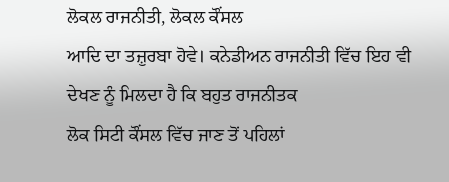ਲੋਕਲ ਰਾਜਨੀਤੀ, ਲੋਕਲ ਕੌਂਸਲ
ਆਦਿ ਦਾ ਤਜ਼ੁਰਬਾ ਹੋਵੇ। ਕਨੇਡੀਅਨ ਰਾਜਨੀਤੀ ਵਿੱਚ ਇਹ ਵੀ ਦੇਖਣ ਨੂੰ ਮਿਲਦਾ ਹੈ ਕਿ ਬਹੁਤ ਰਾਜਨੀਤਕ
ਲੋਕ ਸਿਟੀ ਕੌਂਸਲ ਵਿੱਚ ਜਾਣ ਤੋਂ ਪਹਿਲਾਂ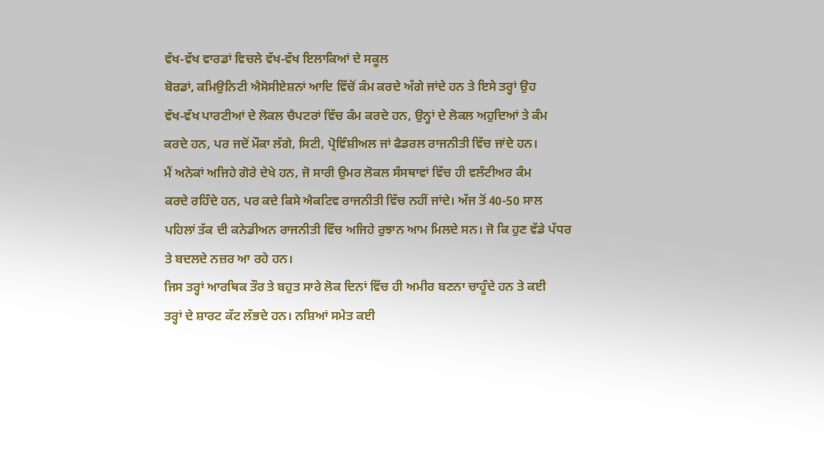ਵੱਖ-ਵੱਖ ਵਾਰਡਾਂ ਵਿਚਲੇ ਵੱਖ-ਵੱਖ ਇਲਾਕਿਆਂ ਦੇ ਸਕੂਲ
ਬੋਰਡਾਂ, ਕਮਿਉਨਿਟੀ ਐਸੋਸੀਏਸ਼ਨਾਂ ਆਦਿ ਵਿੱਚੋਂ ਕੰਮ ਕਰਦੇ ਅੱਗੇ ਜਾਂਦੇ ਹਨ ਤੇ ਇਸੇ ਤਰ੍ਹਾਂ ਉਹ
ਵੱਖ-ਵੱਖ ਪਾਰਟੀਆਂ ਦੇ ਲੋਕਲ ਚੈਪਟਰਾਂ ਵਿੱਚ ਕੰਮ ਕਰਦੇ ਹਨ, ਉਨ੍ਹਾਂ ਦੇ ਲੋਕਲ ਅਹੁਦਿਆਂ ਤੇ ਕੰਮ
ਕਰਦੇ ਹਨ, ਪਰ ਜਦੋਂ ਮੌਕਾ ਲੱਗੇ, ਸਿਟੀ, ਪ੍ਰੋਵਿੰਸ਼ੀਅਲ ਜਾਂ ਫੈਡਰਲ ਰਾਜਨੀਤੀ ਵਿੱਚ ਜਾਂਦੇ ਹਨ।
ਮੈਂ ਅਨੇਕਾਂ ਅਜਿਹੇ ਗੋਰੇ ਦੇਖੇ ਹਨ, ਜੋ ਸਾਰੀ ਉਮਰ ਲੋਕਲ ਸੰਸਥਾਵਾਂ ਵਿੱਚ ਹੀ ਵਲੰਟੀਅਰ ਕੰਮ
ਕਰਦੇ ਰਹਿੰਦੇ ਹਨ, ਪਰ ਕਦੇ ਕਿਸੇ ਐਕਟਿਵ ਰਾਜਨੀਤੀ ਵਿੱਚ ਨਹੀਂ ਜਾਂਦੇ। ਅੱਜ ਤੋਂ 40-50 ਸਾਲ
ਪਹਿਲਾਂ ਤੱਕ ਦੀ ਕਨੇਡੀਅਨ ਰਾਜਨੀਤੀ ਵਿੱਚ ਅਜਿਹੇ ਰੁਝਾਨ ਆਮ ਮਿਲਦੇ ਸਨ। ਜੋ ਕਿ ਹੁਣ ਵੱਡੇ ਪੱਧਰ
ਤੇ ਬਦਲਦੇ ਨਜ਼ਰ ਆ ਰਹੇ ਹਨ।
ਜਿਸ ਤਰ੍ਹਾਂ ਆਰਥਿਕ ਤੌਰ ਤੇ ਬਹੁਤ ਸਾਰੇ ਲੋਕ ਦਿਨਾਂ ਵਿੱਚ ਹੀ ਅਮੀਰ ਬਣਨਾ ਚਾਹੂੰਦੇ ਹਨ ਤੇ ਕਈ
ਤਰ੍ਹਾਂ ਦੇ ਸ਼ਾਰਟ ਕੱਟ ਲੱਭਦੇ ਹਨ। ਨਸ਼ਿਆਂ ਸਮੇਤ ਕਈ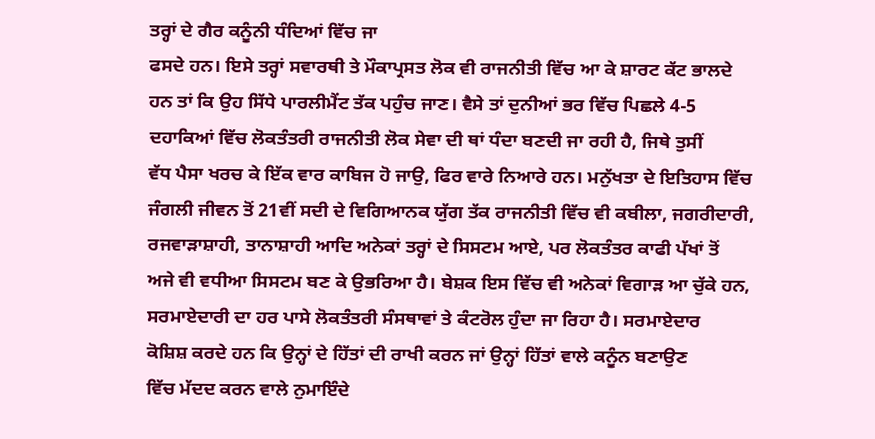ਤਰ੍ਹਾਂ ਦੇ ਗੈਰ ਕਨੂੰਨੀ ਧੰਦਿਆਂ ਵਿੱਚ ਜਾ
ਫਸਦੇ ਹਨ। ਇਸੇ ਤਰ੍ਹਾਂ ਸਵਾਰਥੀ ਤੇ ਮੌਕਾਪ੍ਰਸਤ ਲੋਕ ਵੀ ਰਾਜਨੀਤੀ ਵਿੱਚ ਆ ਕੇ ਸ਼ਾਰਟ ਕੱਟ ਭਾਲਦੇ
ਹਨ ਤਾਂ ਕਿ ਉਹ ਸਿੱਧੇ ਪਾਰਲੀਮੈਂਟ ਤੱਕ ਪਹੁੰਚ ਜਾਣ। ਵੈਸੇ ਤਾਂ ਦੁਨੀਆਂ ਭਰ ਵਿੱਚ ਪਿਛਲੇ 4-5
ਦਹਾਕਿਆਂ ਵਿੱਚ ਲੋਕਤੰਤਰੀ ਰਾਜਨੀਤੀ ਲੋਕ ਸੇਵਾ ਦੀ ਥਾਂ ਧੰਦਾ ਬਣਦੀ ਜਾ ਰਹੀ ਹੈ, ਜਿਥੇ ਤੁਸੀਂ
ਵੱਧ ਪੈਸਾ ਖਰਚ ਕੇ ਇੱਕ ਵਾਰ ਕਾਬਿਜ ਹੋ ਜਾਉ, ਫਿਰ ਵਾਰੇ ਨਿਆਰੇ ਹਨ। ਮਨੁੱਖਤਾ ਦੇ ਇਤਿਹਾਸ ਵਿੱਚ
ਜੰਗਲੀ ਜੀਵਨ ਤੋਂ 21ਵੀਂ ਸਦੀ ਦੇ ਵਿਗਿਆਨਕ ਯੁੱਗ ਤੱਕ ਰਾਜਨੀਤੀ ਵਿੱਚ ਵੀ ਕਬੀਲਾ, ਜਗਰੀਦਾਰੀ,
ਰਜਵਾੜਾਸ਼ਾਹੀ, ਤਾਨਾਸ਼ਾਹੀ ਆਦਿ ਅਨੇਕਾਂ ਤਰ੍ਹਾਂ ਦੇ ਸਿਸਟਮ ਆਏ, ਪਰ ਲੋਕਤੰਤਰ ਕਾਫੀ ਪੱਖਾਂ ਤੋਂ
ਅਜੇ ਵੀ ਵਧੀਆ ਸਿਸਟਮ ਬਣ ਕੇ ਉਭਰਿਆ ਹੈ। ਬੇਸ਼ਕ ਇਸ ਵਿੱਚ ਵੀ ਅਨੇਕਾਂ ਵਿਗਾੜ ਆ ਚੁੱਕੇ ਹਨ,
ਸਰਮਾਏਦਾਰੀ ਦਾ ਹਰ ਪਾਸੇ ਲੋਕਤੰਤਰੀ ਸੰਸਥਾਵਾਂ ਤੇ ਕੰਟਰੋਲ ਹੁੰਦਾ ਜਾ ਰਿਹਾ ਹੈ। ਸਰਮਾਏਦਾਰ
ਕੋਸ਼ਿਸ਼ ਕਰਦੇ ਹਨ ਕਿ ਉਨ੍ਹਾਂ ਦੇ ਹਿੱਤਾਂ ਦੀ ਰਾਖੀ ਕਰਨ ਜਾਂ ਉਨ੍ਹਾਂ ਹਿੱਤਾਂ ਵਾਲੇ ਕਨੂੰਨ ਬਣਾਉਣ
ਵਿੱਚ ਮੱਦਦ ਕਰਨ ਵਾਲੇ ਨੁਮਾਇੰਦੇ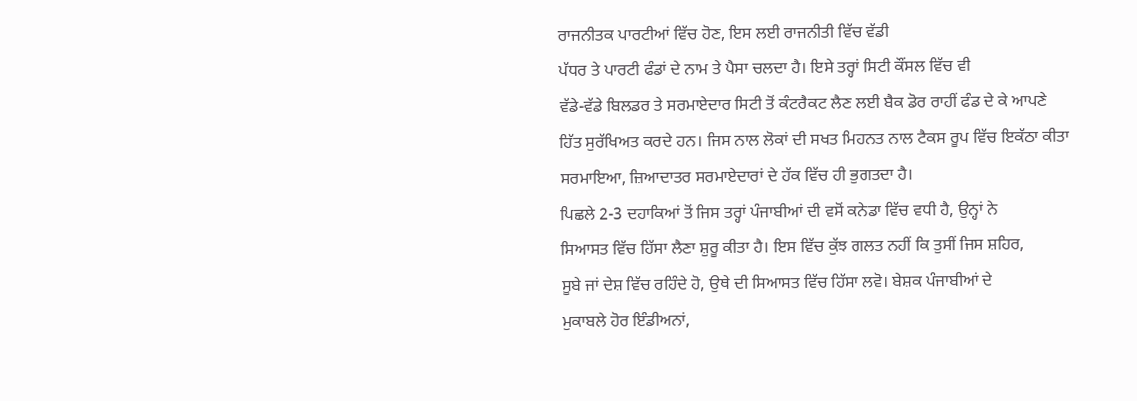ਰਾਜਨੀਤਕ ਪਾਰਟੀਆਂ ਵਿੱਚ ਹੋਣ, ਇਸ ਲਈ ਰਾਜਨੀਤੀ ਵਿੱਚ ਵੱਡੀ
ਪੱਧਰ ਤੇ ਪਾਰਟੀ ਫੰਡਾਂ ਦੇ ਨਾਮ ਤੇ ਪੈਸਾ ਚਲਦਾ ਹੈ। ਇਸੇ ਤਰ੍ਹਾਂ ਸਿਟੀ ਕੌਂਸਲ ਵਿੱਚ ਵੀ
ਵੱਡੇ-ਵੱਡੇ ਬਿਲਡਰ ਤੇ ਸਰਮਾਏਦਾਰ ਸਿਟੀ ਤੋਂ ਕੰਟਰੈਕਟ ਲੈਣ ਲਈ ਬੈਕ ਡੋਰ ਰਾਹੀਂ ਫੰਡ ਦੇ ਕੇ ਆਪਣੇ
ਹਿੱਤ ਸੁਰੱਖਿਅਤ ਕਰਦੇ ਹਨ। ਜਿਸ ਨਾਲ ਲੋਕਾਂ ਦੀ ਸਖਤ ਮਿਹਨਤ ਨਾਲ ਟੈਕਸ ਰੂਪ ਵਿੱਚ ਇਕੱਠਾ ਕੀਤਾ
ਸਰਮਾਇਆ, ਜ਼ਿਆਦਾਤਰ ਸਰਮਾਏਦਾਰਾਂ ਦੇ ਹੱਕ ਵਿੱਚ ਹੀ ਭੁਗਤਦਾ ਹੈ।
ਪਿਛਲੇ 2-3 ਦਹਾਕਿਆਂ ਤੋਂ ਜਿਸ ਤਰ੍ਹਾਂ ਪੰਜਾਬੀਆਂ ਦੀ ਵਸੋਂ ਕਨੇਡਾ ਵਿੱਚ ਵਧੀ ਹੈ, ਉਨ੍ਹਾਂ ਨੇ
ਸਿਆਸਤ ਵਿੱਚ ਹਿੱਸਾ ਲੈਣਾ ਸ਼ੁਰੂ ਕੀਤਾ ਹੈ। ਇਸ ਵਿੱਚ ਕੁੱਝ ਗਲਤ ਨਹੀਂ ਕਿ ਤੁਸੀਂ ਜਿਸ ਸ਼ਹਿਰ,
ਸੂਬੇ ਜਾਂ ਦੇਸ਼ ਵਿੱਚ ਰਹਿੰਦੇ ਹੋ, ਉਥੇ ਦੀ ਸਿਆਸਤ ਵਿੱਚ ਹਿੱਸਾ ਲਵੋ। ਬੇਸ਼ਕ ਪੰਜਾਬੀਆਂ ਦੇ
ਮੁਕਾਬਲੇ ਹੋਰ ਇੰਡੀਅਨਾਂ,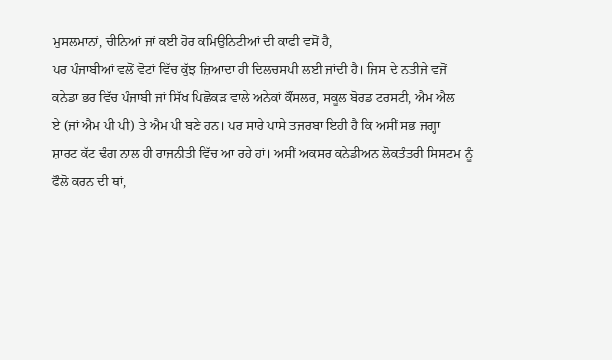ਮੁਸਲਮਾਨਾਂ, ਚੀਨਿਆਂ ਜਾਂ ਕਈ ਹੋਰ ਕਮਿਉਨਿਟੀਆਂ ਦੀ ਕਾਫੀ ਵਸੋਂ ਹੈ,
ਪਰ ਪੰਜਾਬੀਆਂ ਵਲੋਂ ਵੋਟਾਂ ਵਿੱਚ ਕੁੱਝ ਜ਼ਿਆਦਾ ਹੀ ਦਿਲਚਸਪੀ ਲਈ ਜਾਂਦੀ ਹੈ। ਜਿਸ ਦੇ ਨਤੀਜੇ ਵਜੋਂ
ਕਨੇਡਾ ਭਰ ਵਿੱਚ ਪੰਜਾਬੀ ਜਾਂ ਸਿੱਖ ਪਿਛੋਕੜ ਵਾਲੇ ਅਨੇਕਾਂ ਕੌਂਸਲਰ, ਸਕੂਲ ਬੋਰਡ ਟਰਸਟੀ, ਐਮ ਐਲ
ਏ (ਜਾਂ ਐਮ ਪੀ ਪੀ) ਤੇ ਐਮ ਪੀ ਬਣੇ ਹਨ। ਪਰ ਸਾਰੇ ਪਾਸੇ ਤਜਰਬਾ ਇਹੀ ਹੈ ਕਿ ਅਸੀਂ ਸਭ ਜਗ੍ਹਾ
ਸ਼ਾਰਟ ਕੱਟ ਢੰਗ ਨਾਲ ਹੀ ਰਾਜਨੀਤੀ ਵਿੱਚ ਆ ਰਹੇ ਹਾਂ। ਅਸੀਂ ਅਕਸਰ ਕਨੇਡੀਅਨ ਲੋਕਤੰਤਰੀ ਸਿਸਟਮ ਨੂੰ
ਫੌਲੋ ਕਰਨ ਦੀ ਥਾਂ,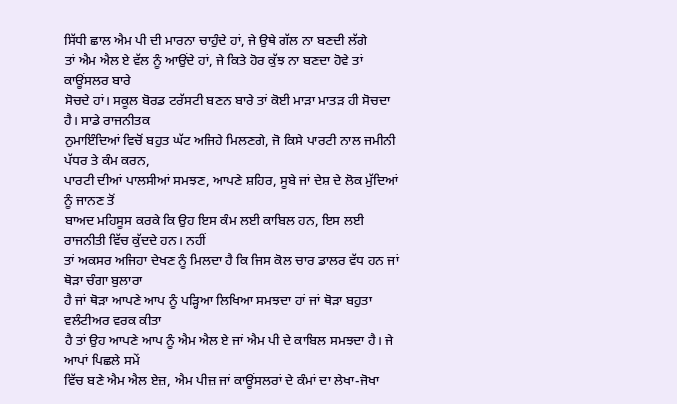ਸਿੱਧੀ ਛਾਲ ਐਮ ਪੀ ਦੀ ਮਾਰਨਾ ਚਾਹੁੰਦੇ ਹਾਂ, ਜੇ ਉਥੇ ਗੱਲ ਨਾ ਬਣਦੀ ਲੱਗੇ
ਤਾਂ ਐਮ ਐਲ ਏ ਵੱਲ ਨੂੰ ਆਉਂਦੇ ਹਾਂ, ਜੇ ਕਿਤੇ ਹੋਰ ਕੁੱਝ ਨਾ ਬਣਦਾ ਹੋਵੇ ਤਾਂ ਕਾਊਂਸਲਰ ਬਾਰੇ
ਸੋਚਦੇ ਹਾਂ। ਸਕੂਲ ਬੋਰਡ ਟਰੱਸਟੀ ਬਣਨ ਬਾਰੇ ਤਾਂ ਕੋਈ ਮਾੜਾ ਮਾਤੜ ਹੀ ਸੋਚਦਾ ਹੈ। ਸਾਡੇ ਰਾਜਨੀਤਕ
ਨੁਮਾਇੰਦਿਆਂ ਵਿਚੋਂ ਬਹੁਤ ਘੱਟ ਅਜਿਹੇ ਮਿਲਣਗੇ, ਜੋ ਕਿਸੇ ਪਾਰਟੀ ਨਾਲ ਜਮੀਨੀ ਪੱਧਰ ਤੇ ਕੰਮ ਕਰਨ,
ਪਾਰਟੀ ਦੀਆਂ ਪਾਲਸੀਆਂ ਸਮਝਣ, ਆਪਣੇ ਸ਼ਹਿਰ, ਸੂਬੇ ਜਾਂ ਦੇਸ਼ ਦੇ ਲੋਕ ਮੁੱਦਿਆਂ ਨੂੰ ਜਾਨਣ ਤੋਂ
ਬਾਅਦ ਮਹਿਸੂਸ ਕਰਕੇ ਕਿ ਉਹ ਇਸ ਕੰਮ ਲਈ ਕਾਬਿਲ ਹਨ, ਇਸ ਲਈ ਰਾਜਨੀਤੀ ਵਿੱਚ ਕੁੱਦਦੇ ਹਨ। ਨਹੀਂ
ਤਾਂ ਅਕਸਰ ਅਜਿਹਾ ਦੇਖਣ ਨੂੰ ਮਿਲਦਾ ਹੈ ਕਿ ਜਿਸ ਕੋਲ ਚਾਰ ਡਾਲਰ ਵੱਧ ਹਨ ਜਾਂ ਥੋੜਾ ਚੰਗਾ ਬੁਲਾਰਾ
ਹੈ ਜਾਂ ਥੋੜਾ ਆਪਣੇ ਆਪ ਨੂੰ ਪੜ੍ਹਿਆ ਲਿਖਿਆ ਸਮਝਦਾ ਹਾਂ ਜਾਂ ਥੋੜਾ ਬਹੁਤਾ ਵਲੰਟੀਅਰ ਵਰਕ ਕੀਤਾ
ਹੈ ਤਾਂ ਉਹ ਆਪਣੇ ਆਪ ਨੂੰ ਐਮ ਐਲ ਏ ਜਾਂ ਐਮ ਪੀ ਦੇ ਕਾਬਿਲ ਸਮਝਦਾ ਹੈ। ਜੇ ਆਪਾਂ ਪਿਛਲੇ ਸਮੇਂ
ਵਿੱਚ ਬਣੇ ਐਮ ਐਲ ਏਜ਼, ਐਮ ਪੀਜ਼ ਜਾਂ ਕਾਊਂਸਲਰਾਂ ਦੇ ਕੰਮਾਂ ਦਾ ਲੇਖਾ-ਜੋਖਾ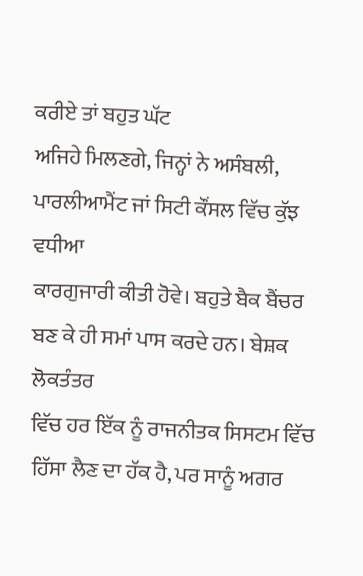ਕਰੀਏ ਤਾਂ ਬਹੁਤ ਘੱਟ
ਅਜਿਹੇ ਮਿਲਣਗੇ, ਜਿਨ੍ਹਾਂ ਨੇ ਅਸੰਬਲੀ, ਪਾਰਲੀਆਮੈਂਟ ਜਾਂ ਸਿਟੀ ਕੌਂਸਲ ਵਿੱਚ ਕੁੱਝ ਵਧੀਆ
ਕਾਰਗੁਜਾਰੀ ਕੀਤੀ ਹੋਵੇ। ਬਹੁਤੇ ਬੈਕ ਬੈਂਚਰ ਬਣ ਕੇ ਹੀ ਸਮਾਂ ਪਾਸ ਕਰਦੇ ਹਨ। ਬੇਸ਼ਕ ਲੋਕਤੰਤਰ
ਵਿੱਚ ਹਰ ਇੱਕ ਨੂੰ ਰਾਜਨੀਤਕ ਸਿਸਟਮ ਵਿੱਚ ਹਿੱਸਾ ਲੈਣ ਦਾ ਹੱਕ ਹੈ, ਪਰ ਸਾਨੂੰ ਅਗਰ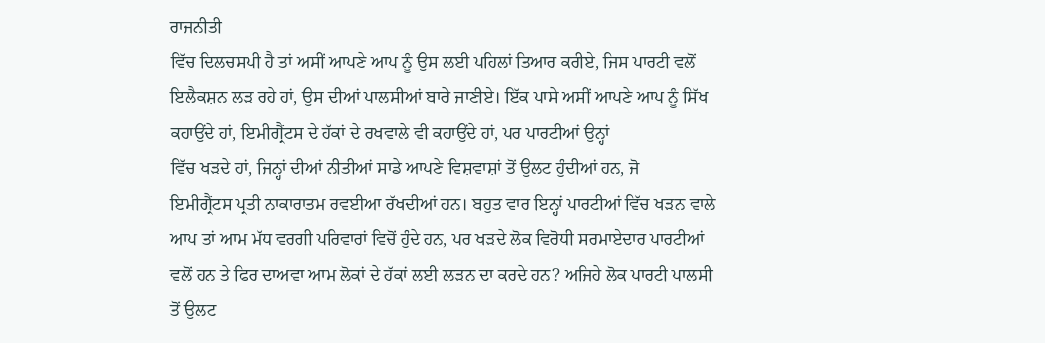ਰਾਜਨੀਤੀ
ਵਿੱਚ ਦਿਲਚਸਪੀ ਹੈ ਤਾਂ ਅਸੀਂ ਆਪਣੇ ਆਪ ਨੂੰ ਉਸ ਲਈ ਪਹਿਲਾਂ ਤਿਆਰ ਕਰੀਏ, ਜਿਸ ਪਾਰਟੀ ਵਲੋਂ
ਇਲੈਕਸ਼ਨ ਲੜ ਰਹੇ ਹਾਂ, ਉਸ ਦੀਆਂ ਪਾਲਸੀਆਂ ਬਾਰੇ ਜਾਣੀਏ। ਇੱਕ ਪਾਸੇ ਅਸੀਂ ਆਪਣੇ ਆਪ ਨੂੰ ਸਿੱਖ
ਕਹਾਉਂਦੇ ਹਾਂ, ਇਮੀਗ੍ਰੈਂਟਸ ਦੇ ਹੱਕਾਂ ਦੇ ਰਖਵਾਲੇ ਵੀ ਕਹਾਉਂਦੇ ਹਾਂ, ਪਰ ਪਾਰਟੀਆਂ ਉਨ੍ਹਾਂ
ਵਿੱਚ ਖੜਦੇ ਹਾਂ, ਜਿਨ੍ਹਾਂ ਦੀਆਂ ਨੀਤੀਆਂ ਸਾਡੇ ਆਪਣੇ ਵਿਸ਼ਵਾਸ਼ਾਂ ਤੋਂ ਉਲਟ ਹੁੰਦੀਆਂ ਹਨ, ਜੋ
ਇਮੀਗ੍ਰੈਂਟਸ ਪ੍ਰਤੀ ਨਾਕਾਰਾਤਮ ਰਵਈਆ ਰੱਖਦੀਆਂ ਹਨ। ਬਹੁਤ ਵਾਰ ਇਨ੍ਹਾਂ ਪਾਰਟੀਆਂ ਵਿੱਚ ਖੜਨ ਵਾਲੇ
ਆਪ ਤਾਂ ਆਮ ਮੱਧ ਵਰਗੀ ਪਰਿਵਾਰਾਂ ਵਿਚੋਂ ਹੁੰਦੇ ਹਨ, ਪਰ ਖੜਦੇ ਲੋਕ ਵਿਰੋਧੀ ਸਰਮਾਏਦਾਰ ਪਾਰਟੀਆਂ
ਵਲੋਂ ਹਨ ਤੇ ਫਿਰ ਦਾਅਵਾ ਆਮ ਲੋਕਾਂ ਦੇ ਹੱਕਾਂ ਲਈ ਲੜਨ ਦਾ ਕਰਦੇ ਹਨ? ਅਜਿਹੇ ਲੋਕ ਪਾਰਟੀ ਪਾਲਸੀ
ਤੋਂ ਉਲਟ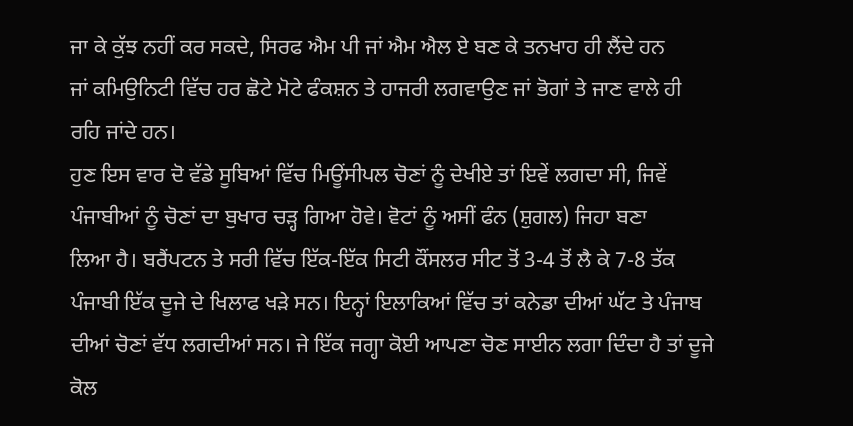ਜਾ ਕੇ ਕੁੱਝ ਨਹੀਂ ਕਰ ਸਕਦੇ, ਸਿਰਫ ਐਮ ਪੀ ਜਾਂ ਐਮ ਐਲ ਏ ਬਣ ਕੇ ਤਨਖਾਹ ਹੀ ਲੈਂਦੇ ਹਨ
ਜਾਂ ਕਮਿਉਨਿਟੀ ਵਿੱਚ ਹਰ ਛੋਟੇ ਮੋਟੇ ਫੰਕਸ਼ਨ ਤੇ ਹਾਜਰੀ ਲਗਵਾਉਣ ਜਾਂ ਭੋਗਾਂ ਤੇ ਜਾਣ ਵਾਲੇ ਹੀ
ਰਹਿ ਜਾਂਦੇ ਹਨ।
ਹੁਣ ਇਸ ਵਾਰ ਦੋ ਵੱਡੇ ਸੂਬਿਆਂ ਵਿੱਚ ਮਿਊਂਸੀਪਲ ਚੋਣਾਂ ਨੂੰ ਦੇਖੀਏ ਤਾਂ ਇਵੇਂ ਲਗਦਾ ਸੀ, ਜਿਵੇਂ
ਪੰਜਾਬੀਆਂ ਨੂੰ ਚੋਣਾਂ ਦਾ ਬੁਖਾਰ ਚੜ੍ਹ ਗਿਆ ਹੋਵੇ। ਵੋਟਾਂ ਨੂੰ ਅਸੀਂ ਫੰਨ (ਸ਼ੁਗਲ) ਜਿਹਾ ਬਣਾ
ਲਿਆ ਹੈ। ਬਰੈਂਪਟਨ ਤੇ ਸਰੀ ਵਿੱਚ ਇੱਕ-ਇੱਕ ਸਿਟੀ ਕੌਂਸਲਰ ਸੀਟ ਤੋਂ 3-4 ਤੋਂ ਲੈ ਕੇ 7-8 ਤੱਕ
ਪੰਜਾਬੀ ਇੱਕ ਦੂਜੇ ਦੇ ਖਿਲਾਫ ਖੜੇ ਸਨ। ਇਨ੍ਹਾਂ ਇਲਾਕਿਆਂ ਵਿੱਚ ਤਾਂ ਕਨੇਡਾ ਦੀਆਂ ਘੱਟ ਤੇ ਪੰਜਾਬ
ਦੀਆਂ ਚੋਣਾਂ ਵੱਧ ਲਗਦੀਆਂ ਸਨ। ਜੇ ਇੱਕ ਜਗ੍ਹਾ ਕੋਈ ਆਪਣਾ ਚੋਣ ਸਾਈਨ ਲਗਾ ਦਿੰਦਾ ਹੈ ਤਾਂ ਦੂਜੇ
ਕੋਲ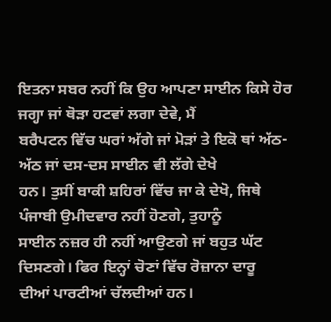ਇਤਨਾ ਸਬਰ ਨਹੀਂ ਕਿ ਉਹ ਆਪਣਾ ਸਾਈਨ ਕਿਸੇ ਹੋਰ ਜਗ੍ਹਾ ਜਾਂ ਥੋੜਾ ਹਟਵਾਂ ਲਗਾ ਦੇਵੇ, ਮੈਂ
ਬਰੈਪਟਨ ਵਿੱਚ ਘਰਾਂ ਅੱਗੇ ਜਾਂ ਮੋੜਾਂ ਤੇ ਇਕੋ ਥਾਂ ਅੱਠ-ਅੱਠ ਜਾਂ ਦਸ-ਦਸ ਸਾਈਨ ਵੀ ਲੱਗੇ ਦੇਖੇ
ਹਨ। ਤੁਸੀਂ ਬਾਕੀ ਸ਼ਹਿਰਾਂ ਵਿੱਚ ਜਾ ਕੇ ਦੇਖੋ, ਜਿਥੇ ਪੰਜਾਬੀ ਉਮੀਦਵਾਰ ਨਹੀਂ ਹੋਣਗੇ, ਤੁਹਾਨੂੰ
ਸਾਈਨ ਨਜ਼ਰ ਹੀ ਨਹੀਂ ਆਉਣਗੇ ਜਾਂ ਬਹੁਤ ਘੱਟ ਦਿਸਣਗੇ। ਫਿਰ ਇਨ੍ਹਾਂ ਚੋਣਾਂ ਵਿੱਚ ਰੋਜ਼ਾਨਾ ਦਾਰੂ
ਦੀਆਂ ਪਾਰਟੀਆਂ ਚੱਲਦੀਆਂ ਹਨ।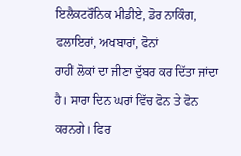ਇਲੈਕਟਰੌਨਿਕ ਮੀਡੀਏ, ਡੋਰ ਨਾਕਿੰਗ, ਫਲਾਇਰਾਂ, ਅਖਬਾਰਾਂ, ਫੋਨਾਂ
ਰਾਹੀਂ ਲੋਕਾਂ ਦਾ ਜੀਣਾ ਦੁੱਬਰ ਕਰ ਦਿੱਤਾ ਜਾਂਦਾ ਹੈ। ਸਾਰਾ ਦਿਨ ਘਰਾਂ ਵਿੱਚ ਫੋਨ ਤੇ ਫੋਨ
ਕਰਨਗੇ। ਫਿਰ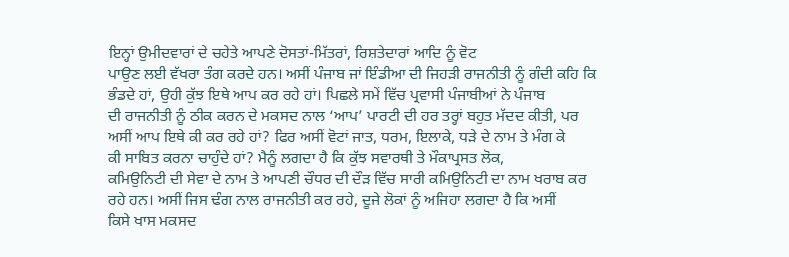ਇਨ੍ਹਾਂ ਉਮੀਦਵਾਰਾਂ ਦੇ ਚਹੇਤੇ ਆਪਣੇ ਦੋਸਤਾਂ-ਮਿੱਤਰਾਂ, ਰਿਸ਼ਤੇਦਾਰਾਂ ਆਦਿ ਨੂੰ ਵੋਟ
ਪਾਉਣ ਲਈ ਵੱਖਰਾ ਤੰਗ ਕਰਦੇ ਹਨ। ਅਸੀਂ ਪੰਜਾਬ ਜਾਂ ਇੰਡੀਆ ਦੀ ਜਿਹੜੀ ਰਾਜਨੀਤੀ ਨੂੰ ਗੰਦੀ ਕਹਿ ਕਿ
ਭੰਡਦੇ ਹਾਂ, ਉਹੀ ਕੁੱਝ ਇਥੇ ਆਪ ਕਰ ਰਹੇ ਹਾਂ। ਪਿਛਲੇ ਸਮੇਂ ਵਿੱਚ ਪ੍ਰਵਾਸੀ ਪੰਜਾਬੀਆਂ ਨੇ ਪੰਜਾਬ
ਦੀ ਰਾਜਨੀਤੀ ਨੂੰ ਠੀਕ ਕਰਨ ਦੇ ਮਕਸਦ ਨਾਲ ‘ਆਪ’ ਪਾਰਟੀ ਦੀ ਹਰ ਤਰ੍ਹਾਂ ਬਹੁਤ ਮੱਦਦ ਕੀਤੀ, ਪਰ
ਅਸੀਂ ਆਪ ਇਥੇ ਕੀ ਕਰ ਰਹੇ ਹਾਂ? ਫਿਰ ਅਸੀਂ ਵੋਟਾਂ ਜਾਤ, ਧਰਮ, ਇਲਾਕੇ, ਧੜੇ ਦੇ ਨਾਮ ਤੇ ਮੰਗ ਕੇ
ਕੀ ਸਾਬਿਤ ਕਰਨਾ ਚਾਹੁੰਦੇ ਹਾਂ? ਮੈਨੂੰ ਲਗਦਾ ਹੈ ਕਿ ਕੁੱਝ ਸਵਾਰਥੀ ਤੇ ਮੌਕਾਪ੍ਰਸਤ ਲੋਕ,
ਕਮਿਉਨਿਟੀ ਦੀ ਸੇਵਾ ਦੇ ਨਾਮ ਤੇ ਆਪਣੀ ਚੌਧਰ ਦੀ ਦੌੜ ਵਿੱਚ ਸਾਰੀ ਕਮਿਉਨਿਟੀ ਦਾ ਨਾਮ ਖਰਾਬ ਕਰ
ਰਹੇ ਹਨ। ਅਸੀਂ ਜਿਸ ਢੰਗ ਨਾਲ ਰਾਜਨੀਤੀ ਕਰ ਰਹੇ, ਦੂਜੇ ਲੋਕਾਂ ਨੂੰ ਅਜਿਹਾ ਲਗਦਾ ਹੈ ਕਿ ਅਸੀਂ
ਕਿਸੇ ਖਾਸ ਮਕਸਦ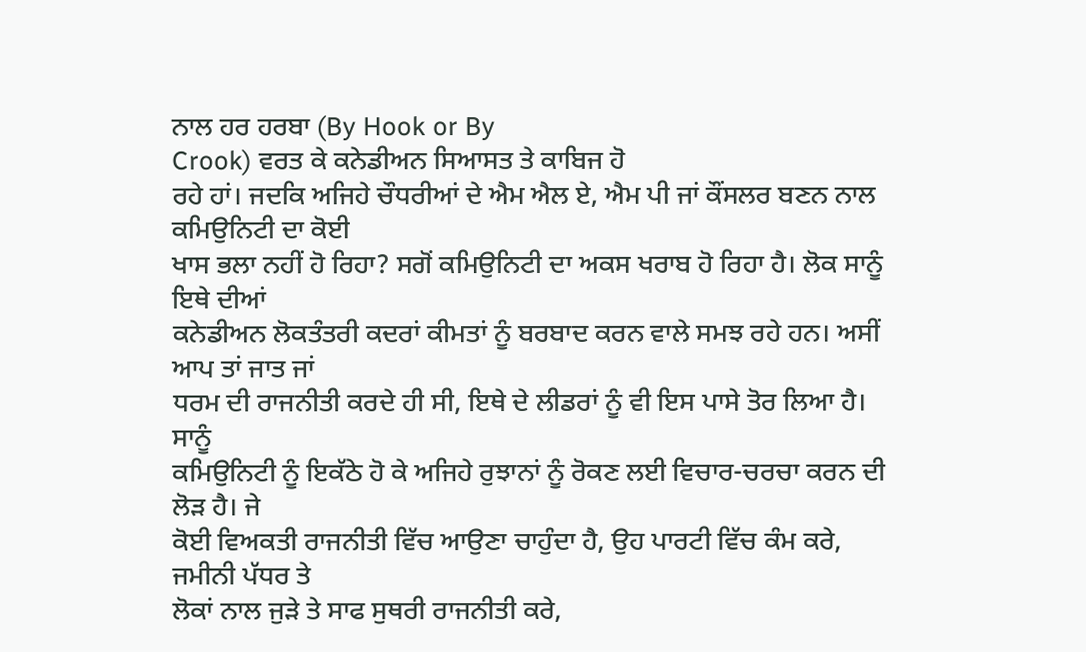ਨਾਲ ਹਰ ਹਰਬਾ (By Hook or By
Crook) ਵਰਤ ਕੇ ਕਨੇਡੀਅਨ ਸਿਆਸਤ ਤੇ ਕਾਬਿਜ ਹੋ
ਰਹੇ ਹਾਂ। ਜਦਕਿ ਅਜਿਹੇ ਚੌਧਰੀਆਂ ਦੇ ਐਮ ਐਲ ਏ, ਐਮ ਪੀ ਜਾਂ ਕੌਂਸਲਰ ਬਣਨ ਨਾਲ ਕਮਿਉਨਿਟੀ ਦਾ ਕੋਈ
ਖਾਸ ਭਲਾ ਨਹੀਂ ਹੋ ਰਿਹਾ? ਸਗੋਂ ਕਮਿਉਨਿਟੀ ਦਾ ਅਕਸ ਖਰਾਬ ਹੋ ਰਿਹਾ ਹੈ। ਲੋਕ ਸਾਨੂੰ ਇਥੇ ਦੀਆਂ
ਕਨੇਡੀਅਨ ਲੋਕਤੰਤਰੀ ਕਦਰਾਂ ਕੀਮਤਾਂ ਨੂੰ ਬਰਬਾਦ ਕਰਨ ਵਾਲੇ ਸਮਝ ਰਹੇ ਹਨ। ਅਸੀਂ ਆਪ ਤਾਂ ਜਾਤ ਜਾਂ
ਧਰਮ ਦੀ ਰਾਜਨੀਤੀ ਕਰਦੇ ਹੀ ਸੀ, ਇਥੇ ਦੇ ਲੀਡਰਾਂ ਨੂੰ ਵੀ ਇਸ ਪਾਸੇ ਤੋਰ ਲਿਆ ਹੈ। ਸਾਨੂੰ
ਕਮਿਉਨਿਟੀ ਨੂੰ ਇਕੱਠੇ ਹੋ ਕੇ ਅਜਿਹੇ ਰੁਝਾਨਾਂ ਨੂੰ ਰੋਕਣ ਲਈ ਵਿਚਾਰ-ਚਰਚਾ ਕਰਨ ਦੀ ਲੋੜ ਹੈ। ਜੇ
ਕੋਈ ਵਿਅਕਤੀ ਰਾਜਨੀਤੀ ਵਿੱਚ ਆਉਣਾ ਚਾਹੁੰਦਾ ਹੈ, ਉਹ ਪਾਰਟੀ ਵਿੱਚ ਕੰਮ ਕਰੇ, ਜਮੀਨੀ ਪੱਧਰ ਤੇ
ਲੋਕਾਂ ਨਾਲ ਜੁੜੇ ਤੇ ਸਾਫ ਸੁਥਰੀ ਰਾਜਨੀਤੀ ਕਰੇ,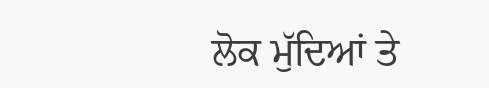ਲੋਕ ਮੁੱਦਿਆਂ ਤੇ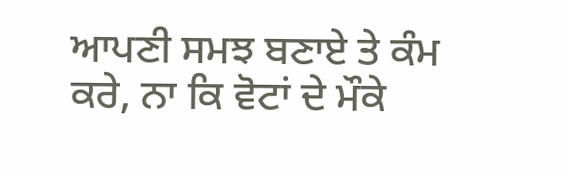ਆਪਣੀ ਸਮਝ ਬਣਾਏ ਤੇ ਕੰਮ
ਕਰੇ, ਨਾ ਕਿ ਵੋਟਾਂ ਦੇ ਮੌਕੇ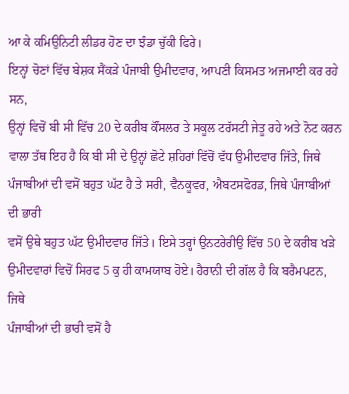ਆ ਕੇ ਕਮਿਉਨਿਟੀ ਲੀਡਰ ਹੋਣ ਦਾ ਝੰਡਾ ਚੁੱਕੀ ਫਿਰੇ।
ਇਨ੍ਹਾਂ ਚੋਣਾਂ ਵਿੱਚ ਬੇਸ਼ਕ ਸੈਂਕੜੇ ਪੰਜਾਬੀ ਉਮੀਦਵਾਰ, ਆਪਣੀ ਕਿਸਮਤ ਅਜਮਾਈ ਕਰ ਰਹੇ ਸਨ,
ਉਨ੍ਹਾਂ ਵਿਚੋਂ ਬੀ ਸੀ ਵਿੱਚ 20 ਦੇ ਕਰੀਬ ਕੌਂਸਲਰ ਤੇ ਸਕੂਲ ਟਰੱਸਟੀ ਜੇਤੂ ਰਹੇ ਅਤੇ ਨੋਟ ਕਰਨ
ਵਾਲਾ ਤੱਥ ਇਹ ਹੈ ਕਿ ਬੀ ਸੀ ਦੇ ਉਨ੍ਹਾਂ ਛੋਟੇ ਸ਼ਹਿਰਾਂ ਵਿੱਚੋਂ ਵੱਧ ਉਮੀਦਵਾਰ ਜਿੱਤੇ, ਜਿਥੇ
ਪੰਜਾਬੀਆਂ ਦੀ ਵਸੋਂ ਬਹੁਤ ਘੱਟ ਹੈ ਤੇ ਸਰੀ, ਵੈਨਕੂਵਰ, ਐਬਟਸਫੋਰਡ, ਜਿਥੇ ਪੰਜਾਬੀਆਂ ਦੀ ਭਾਰੀ
ਵਸੋਂ ਉਥੇ ਬਹੁਤ ਘੱਟ ਉਮੀਦਵਾਰ ਜਿੱਤੇ। ਇਸੇ ਤਰ੍ਹਾਂ ਉਨਟਰੇਰੀਉ ਵਿੱਚ 50 ਦੇ ਕਰੀਬ ਖੜੇ
ਉਮੀਦਵਾਰਾਂ ਵਿਚੋਂ ਸਿਰਫ 5 ਕੁ ਹੀ ਕਾਮਯਾਬ ਹੋਏ। ਹੈਰਾਨੀ ਦੀ ਗੱਲ ਹੈ ਕਿ ਬਰੈਮਪਟਨ, ਜਿਥੇ
ਪੰਜਾਬੀਆਂ ਦੀ ਭਾਰੀ ਵਸੋਂ ਹੈ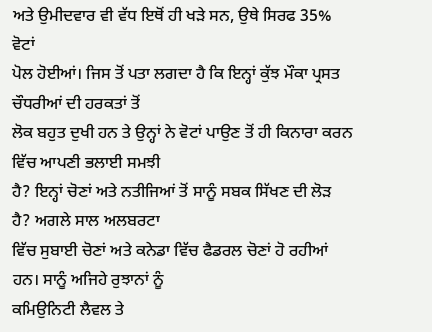ਅਤੇ ਉਮੀਦਵਾਰ ਵੀ ਵੱਧ ਇਥੋਂ ਹੀ ਖੜੇ ਸਨ, ਉਥੇ ਸਿਰਫ 35% ਵੋਟਾਂ
ਪੋਲ ਹੋਈਆਂ। ਜਿਸ ਤੋਂ ਪਤਾ ਲਗਦਾ ਹੈ ਕਿ ਇਨ੍ਹਾਂ ਕੁੱਝ ਮੌਕਾ ਪ੍ਰਸਤ ਚੌਧਰੀਆਂ ਦੀ ਹਰਕਤਾਂ ਤੋਂ
ਲੋਕ ਬਹੁਤ ਦੁਖੀ ਹਨ ਤੇ ਉਨ੍ਹਾਂ ਨੇ ਵੋਟਾਂ ਪਾਉਣ ਤੋਂ ਹੀ ਕਿਨਾਰਾ ਕਰਨ ਵਿੱਚ ਆਪਣੀ ਭਲਾਈ ਸਮਝੀ
ਹੈ? ਇਨ੍ਹਾਂ ਚੋਣਾਂ ਅਤੇ ਨਤੀਜਿਆਂ ਤੋਂ ਸਾਨੂੰ ਸਬਕ ਸਿੱਖਣ ਦੀ ਲੋੜ ਹੈ? ਅਗਲੇ ਸਾਲ ਅਲਬਰਟਾ
ਵਿੱਚ ਸੁਬਾਈ ਚੋਣਾਂ ਅਤੇ ਕਨੇਡਾ ਵਿੱਚ ਫੈਡਰਲ ਚੋਣਾਂ ਹੋ ਰਹੀਆਂ ਹਨ। ਸਾਨੂੰ ਅਜਿਹੇ ਰੁਝਾਨਾਂ ਨੂੰ
ਕਮਿਉਨਿਟੀ ਲੈਵਲ ਤੇ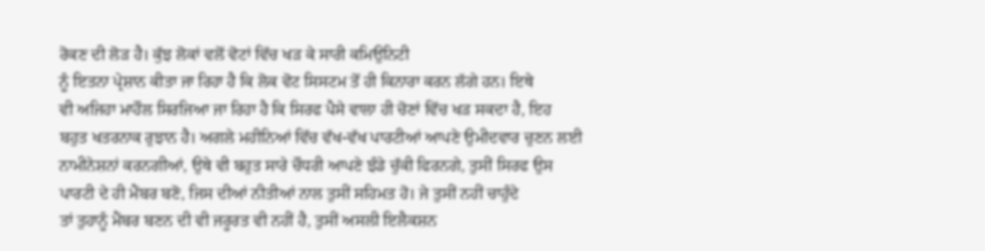ਰੋਕਣ ਦੀ ਲੋੜ ਹੈ। ਕੁੱਝ ਲੋਕਾਂ ਵਲੋਂ ਵੋਟਾਂ ਵਿੱਚ ਖੜ ਕੇ ਸਾਰੀ ਕਮਿਉਨਿਟੀ
ਨੂੰ ਇਤਨਾ ਪ੍ਰੇਸ਼ਾਨ ਕੀਤਾ ਜਾ ਰਿਹਾ ਹੈ ਕਿ ਲੋਕ ਵੋਟ ਸਿਸਟਮ ਤੋਂ ਹੀ ਕਿਨਾਰਾ ਕਰਨ ਲੱਗੇ ਹਨ। ਇਥੇ
ਵੀ ਅਜਿਹਾ ਮਾਹੌਲ ਸਿਰਜਿਆ ਜਾ ਰਿਹਾ ਹੈ ਕਿ ਸਿਰਫ ਪੈਸੇ ਵਾਲਾ ਹੀ ਚੋਣਾਂ ਵਿੱਚ ਖੜ ਸਕਦਾ ਹੈ, ਇਹ
ਬਹੁਤ ਖਤਰਨਾਕ ਰੁਝਾਨ ਹੈ। ਅਗਲੇ ਮਹੀਨਿਆਂ ਵਿੱਚ ਵੱਖ-ਵੱਖ ਪਾਰਟੀਆਂ ਆਪਣੇ ਉਮੀਦਵਾਰ ਚੁਣਨ ਲਈ
ਨਾਮੀਨੇਸ਼ਨਾਂ ਕਰਨਗੀਆਂ, ਉਥੇ ਵੀ ਬਹੁਤ ਸਾਰੇ ਚੌਧਰੀ ਆਪਣੇ ਝੰਡੇ ਚੁੱਕੀ ਫਿਰਨਗੇ, ਤੁਸੀਂ ਸਿਰਫ ਉਸ
ਪਾਰਟੀ ਦੇ ਹੀ ਮੈਂਬਰ ਬਣੋ, ਜਿਸ ਦੀਆਂ ਨੀਤੀਆਂ ਨਾਲ ਤੁਸੀਂ ਸਹਿਮਤ ਹੋ। ਜੇ ਤੁਸੀਂ ਨਹੀਂ ਚਾਹੁੰਦੇ
ਤਾਂ ਤੁਹਾਨੂੰ ਮੈਂਬਰ ਬਣਨ ਦੀ ਵੀ ਜਰੂਰਤ ਵੀ ਨਹੀਂ ਹੈ, ਤੁਸੀਂ ਅਸਲੀ ਇਲੈਕਸ਼ਨ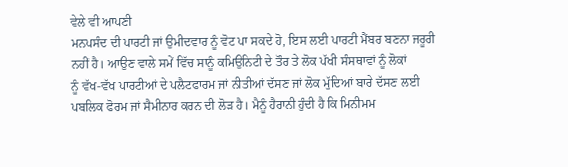ਵੇਲੇ ਵੀ ਆਪਣੀ
ਮਨਪਸੰਦ ਦੀ ਪਾਰਟੀ ਜਾਂ ਉਮੀਦਵਾਰ ਨੂੰ ਵੋਟ ਪਾ ਸਕਦੇ ਹੋ, ਇਸ ਲਈ ਪਾਰਟੀ ਮੈਂਬਰ ਬਣਨਾ ਜਰੂਰੀ
ਨਹੀਂ ਹੈ। ਆਉਣ ਵਾਲੇ ਸਮੇਂ ਵਿੱਚ ਸਾਨੂੰ ਕਮਿਉਨਿਟੀ ਦੇ ਤੌਰ ਤੇ ਲੋਕ ਪੱਖੀ ਸੰਸਥਾਵਾਂ ਨੂੰ ਲੋਕਾਂ
ਨੂੰ ਵੱਖ-ਵੱਖ ਪਾਰਟੀਆਂ ਦੇ ਪਲੈਟਫਾਰਮ ਜਾਂ ਨੀਤੀਆਂ ਦੱਸਣ ਜਾਂ ਲੋਕ ਮੁੱਦਿਆਂ ਬਾਰੇ ਦੱਸਣ ਲਈ
ਪਬਲਿਕ ਫੋਰਮ ਜਾਂ ਸੈਮੀਨਾਰ ਕਰਨ ਦੀ ਲੋੜ ਹੈ। ਮੈਨੂੰ ਹੈਰਾਨੀ ਹੁੰਦੀ ਹੈ ਕਿ ਮਿਨੀਮਮ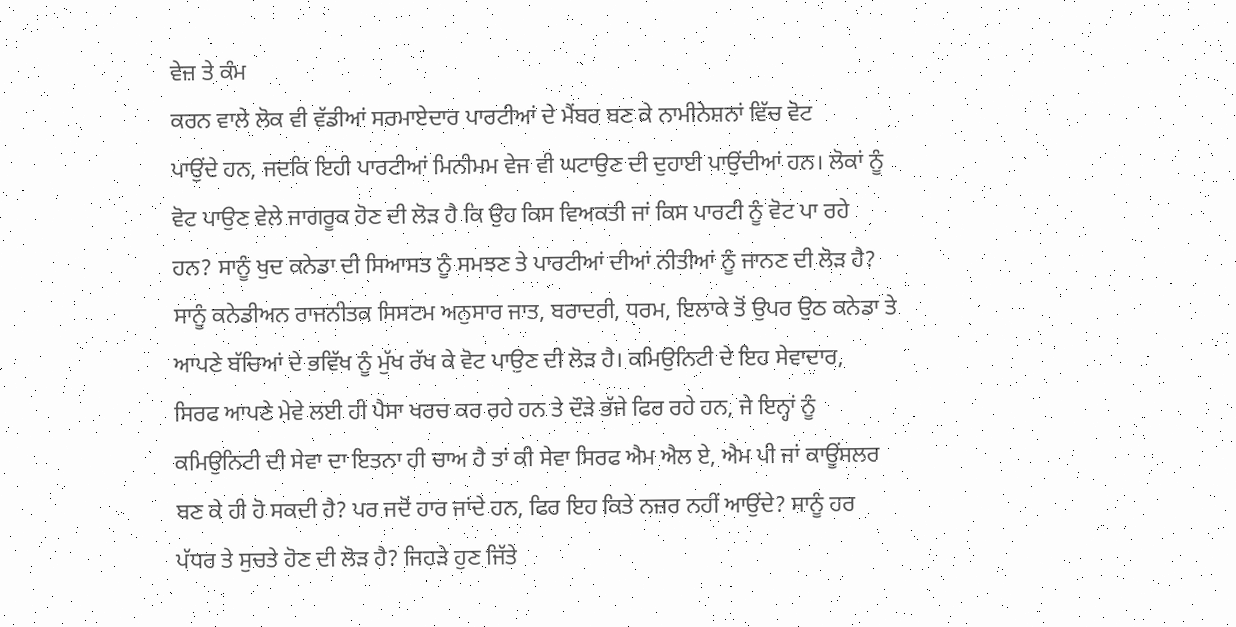ਵੇਜ਼ ਤੇ ਕੰਮ
ਕਰਨ ਵਾਲੇ ਲੋਕ ਵੀ ਵੱਡੀਆਂ ਸਰਮਾਏਦਾਰ ਪਾਰਟੀਆਂ ਦੇ ਮੈਂਬਰ ਬਣ ਕੇ ਨਾਮੀਨੇਸ਼ਨਾਂ ਵਿੱਚ ਵੋਟ
ਪਾਉਂਦੇ ਹਨ, ਜਦਕਿ ਇਹੀ ਪਾਰਟੀਆਂ ਮਿਨੀਮਮ ਵੇਜ ਵੀ ਘਟਾਉਣ ਦੀ ਦੁਹਾਈ ਪਾਉਂਦੀਆਂ ਹਨ। ਲੋਕਾਂ ਨੂੰ
ਵੋਟ ਪਾਉਣ ਵੇਲੇ ਜਾਗਰੂਕ ਹੋਣ ਦੀ ਲੋੜ ਹੈ ਕਿ ਉਹ ਕਿਸ ਵਿਅਕਤੀ ਜਾਂ ਕਿਸ ਪਾਰਟੀ ਨੂੰ ਵੋਟ ਪਾ ਰਹੇ
ਹਨ? ਸਾਨੂੰ ਖੁਦ ਕਨੇਡਾ ਦੀ ਸਿਆਸਤ ਨੂੰ ਸਮਝਣ ਤੇ ਪਾਰਟੀਆਂ ਦੀਆਂ ਨੀਤੀਆਂ ਨੂੰ ਜਾਨਣ ਦੀ ਲੋੜ ਹੈ?
ਸਾਨੂੰ ਕਨੇਡੀਅਨ ਰਾਜਨੀਤਕ ਸਿਸਟਮ ਅਨੁਸਾਰ ਜਾਤ, ਬਰਾਦਰੀ, ਧਰਮ, ਇਲਾਕੇ ਤੋਂ ਉਪਰ ਉਠ ਕਨੇਡਾ ਤੇ
ਆਪਣੇ ਬੱਚਿਆਂ ਦੇ ਭਵਿੱਖ ਨੂੰ ਮੁੱਖ ਰੱਖ ਕੇ ਵੋਟ ਪਾਉਣ ਦੀ ਲੋੜ ਹੈ। ਕਮਿਉਨਿਟੀ ਦੇ ਇਹ ਸੇਵਾਦਾਰ,
ਸਿਰਫ ਆਪਣੇ ਮੇਵੇ ਲਈ ਹੀ ਪੈਸਾ ਖਰਚ ਕਰ ਰਹੇ ਹਨ ਤੇ ਦੌੜੇ ਭੱਜੇ ਫਿਰ ਰਹੇ ਹਨ, ਜੇ ਇਨ੍ਹਾਂ ਨੂੰ
ਕਮਿਉਨਿਟੀ ਦੀ ਸੇਵਾ ਦਾ ਇਤਨਾ ਹੀ ਚਾਅ ਹੈ ਤਾਂ ਕੀ ਸੇਵਾ ਸਿਰਫ ਐਮ ਐਲ ਏ, ਐਮ ਪੀ ਜਾਂ ਕਾਊਂਸਲਰ
ਬਣ ਕੇ ਹੀ ਹੋ ਸਕਦੀ ਹੈ? ਪਰ ਜਦੋਂ ਹਾਰ ਜਾਂਦੇ ਹਨ, ਫਿਰ ਇਹ ਕਿਤੇ ਨਜ਼ਰ ਨਹੀਂ ਆਉਂਦੇ? ਸਾਨੂੰ ਹਰ
ਪੱਧਰ ਤੇ ਸੁਚਤੇ ਹੋਣ ਦੀ ਲੋੜ ਹੈ? ਜਿਹੜੇ ਹੁਣ ਜਿੱਤੇ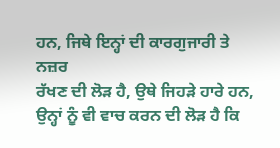ਹਨ, ਜਿਥੇ ਇਨ੍ਹਾਂ ਦੀ ਕਾਰਗੁਜਾਰੀ ਤੇ ਨਜ਼ਰ
ਰੱਖਣ ਦੀ ਲੋੜ ਹੈ, ਉਥੇ ਜਿਹੜੇ ਹਾਰੇ ਹਨ, ਉਨ੍ਹਾਂ ਨੂੰ ਵੀ ਵਾਚ ਕਰਨ ਦੀ ਲੋੜ ਹੈ ਕਿ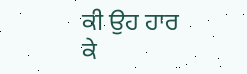ਕੀ ਉਹ ਹਾਰ
ਕੇ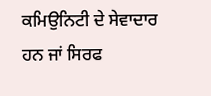ਕਮਿਉਨਿਟੀ ਦੇ ਸੇਵਾਦਾਰ ਹਨ ਜਾਂ ਸਿਰਫ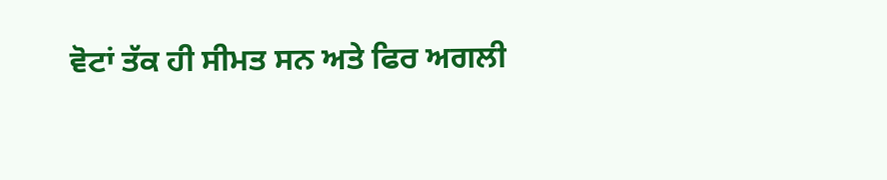ਵੋਟਾਂ ਤੱਕ ਹੀ ਸੀਮਤ ਸਨ ਅਤੇ ਫਿਰ ਅਗਲੀ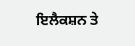ਇਲੈਕਸ਼ਨ ਤੇ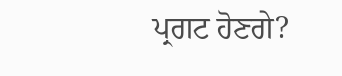ਪ੍ਰਗਟ ਹੋਣਗੇ?